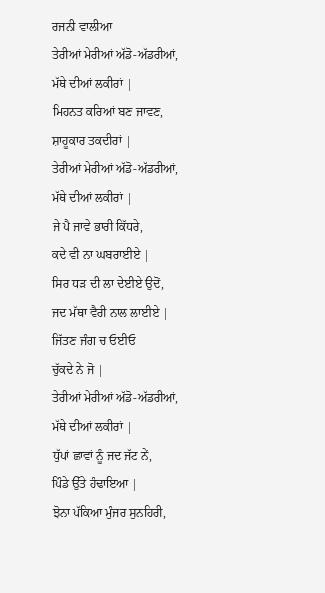ਰਜਨੀ ਵਾਲੀਆ
ਤੇਰੀਆਂ ਮੇਰੀਆਂ ਅੱਡੋ-ਅੱਡਰੀਆਂ,
ਮੱਥੇ ਦੀਆਂ ਲਕੀਰਾਂ |
ਮਿਹਨਤ ਕਰਿਆਂ ਬਣ ਜਾਵਣ,
ਸ਼ਾਹੂਕਾਰ ਤਕਦੀਰਾਂ |
ਤੇਰੀਆਂ ਮੇਰੀਆਂ ਅੱਡੋ-ਅੱਡਰੀਆਂ,
ਮੱਥੇ ਦੀਆਂ ਲਕੀਰਾਂ |
ਜੇ ਪੈ ਜਾਵੇ ਭਾਰੀ ਕਿੱਧਰੇ,
ਕਦੇ ਵੀ ਨਾ ਘਬਰਾਈਏ |
ਸਿਰ ਧੜ ਦੀ ਲਾ ਦੇਈਏ ਉਦੋਂ,
ਜਦ ਮੱਥਾ ਵੈਰੀ ਨਾਲ ਲਾਈਏ |
ਜਿੱਤਣ ਜੰਗ ਚ ਓਈਓ
ਚੁੱਕਦੇ ਨੇ ਜੋ |
ਤੇਰੀਆਂ ਮੇਰੀਆਂ ਅੱਡੋ-ਅੱਡਰੀਆਂ,
ਮੱਥੇ ਦੀਆਂ ਲਕੀਰਾਂ |
ਧੁੱਪਾਂ ਛਾਵਾਂ ਨੂੰ ਜਦ ਜੱਟ ਨੇਂ,
ਪਿੰਡੇ ਉੱਤੇ ਹੰਢਾਇਆ |
ਝੋਨਾ ਪੱਕਿਆ ਮੁੰਜਰ ਸੁਨਹਿਰੀ,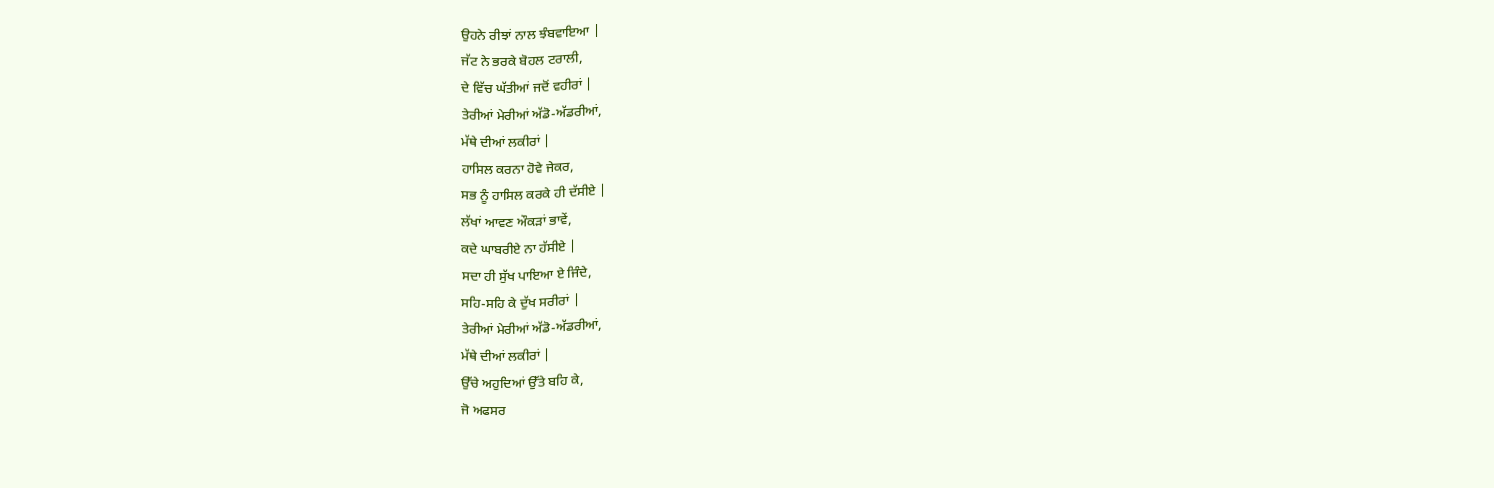ਉਹਨੇ ਰੀਝਾਂ ਨਾਲ ਝੰਬਵਾਇਆ |
ਜੱਟ ਨੇ ਭਰਕੇ ਬੋਹਲ ਟਰਾਲੀ,
ਦੇ ਵਿੱਚ ਘੱਤੀਆਂ ਜਦੋਂ ਵਹੀਰਾਂ |
ਤੇਰੀਆਂ ਮੇਰੀਆਂ ਅੱਡੋ-ਅੱਡਰੀਆਂ,
ਮੱਥੇ ਦੀਆਂ ਲਕੀਰਾਂ |
ਹਾਸਿਲ ਕਰਨਾ ਹੋਵੇ ਜੇਕਰ,
ਸਭ ਨੂੰ ਹਾਸਿਲ ਕਰਕੇ ਹੀ ਦੱਸੀਏ |
ਲੱਖਾਂ ਆਵਣ ਔਕੜਾਂ ਭਾਵੇਂ,
ਕਦੇ ਘਾਬਰੀਏ ਨਾ ਹੱਸੀਏ |
ਸਦਾ ਹੀ ਸੁੱਖ ਪਾਇਆ ਏ ਜਿੰਦੇ,
ਸਹਿ-ਸਹਿ ਕੇ ਦੁੱਖ ਸਰੀਰਾਂ |
ਤੇਰੀਆਂ ਮੇਰੀਆਂ ਅੱਡੋ-ਅੱਡਰੀਆਂ,
ਮੱਥੇ ਦੀਆਂ ਲਕੀਰਾਂ |
ਉੱਚੇ ਅਹੁਦਿਆਂ ਉੱਤੇ ਬਹਿ ਕੇ,
ਜੋ ਅਫਸਰ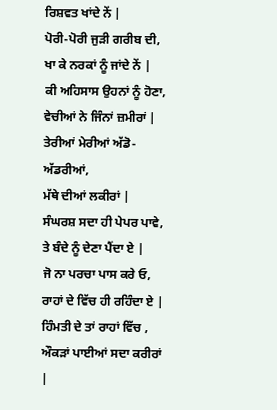ਰਿਸ਼ਵਤ ਖਾਂਦੇ ਨੇਂ |
ਪੋਰੀ-ਪੋਰੀ ਜੁੜੀ ਗਰੀਬ ਦੀ,
ਖਾ ਕੇ ਨਰਕਾਂ ਨੂੰ ਜਾਂਦੇ ਨੇਂ |
ਕੀ ਅਹਿਸਾਸ ਉਹਨਾਂ ਨੂੰ ਹੋਣਾ,
ਵੇਚੀਆਂ ਨੇ ਜਿੰਨਾਂ ਜ਼ਮੀਰਾਂ |
ਤੇਰੀਆਂ ਮੇਰੀਆਂ ਅੱਡੋ-ਅੱਡਰੀਆਂ,
ਮੱਥੇ ਦੀਆਂ ਲਕੀਰਾਂ |
ਸੰਘਰਸ਼ ਸਦਾ ਹੀ ਪੇਪਰ ਪਾਵੇ,
ਤੇ ਬੰਦੇ ਨੂੰ ਦੇਣਾ ਪੈਂਦਾ ਏ |
ਜੋ ਨਾ ਪਰਚਾ ਪਾਸ ਕਰੇ ਓ,
ਰਾਹਾਂ ਦੇ ਵਿੱਚ ਹੀ ਰਹਿੰਦਾ ਏ |
ਹਿੰਮਤੀ ਦੇ ਤਾਂ ਰਾਹਾਂ ਵਿੱਚ ,
ਔਕੜਾਂ ਪਾਈਆਂ ਸਦਾ ਕਰੀਰਾਂ |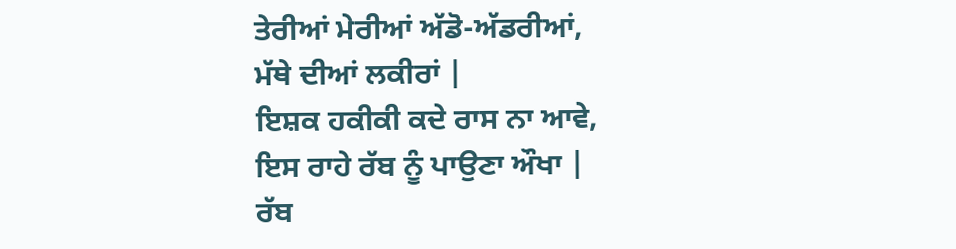ਤੇਰੀਆਂ ਮੇਰੀਆਂ ਅੱਡੋ-ਅੱਡਰੀਆਂ,
ਮੱਥੇ ਦੀਆਂ ਲਕੀਰਾਂ |
ਇਸ਼ਕ ਹਕੀਕੀ ਕਦੇ ਰਾਸ ਨਾ ਆਵੇ,
ਇਸ ਰਾਹੇ ਰੱਬ ਨੂੰ ਪਾਉਣਾ ਔਖਾ |
ਰੱਬ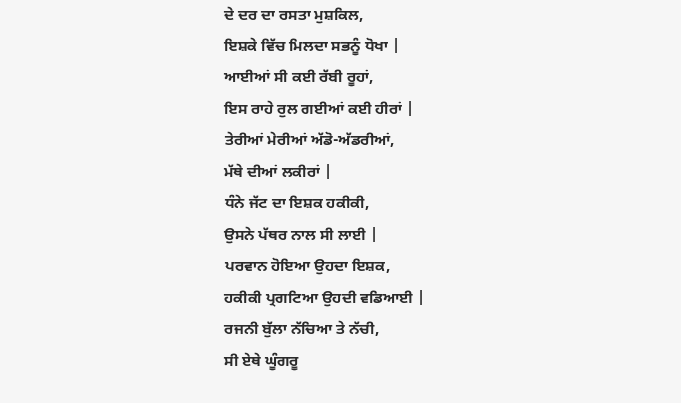ਦੇ ਦਰ ਦਾ ਰਸਤਾ ਮੁਸ਼ਕਿਲ,
ਇਸ਼ਕੇ ਵਿੱਚ ਮਿਲਦਾ ਸਭਨੂੰ ਧੋਖਾ |
ਆਈਆਂ ਸੀ ਕਈ ਰੱਬੀ ਰੂਹਾਂ,
ਇਸ ਰਾਹੇ ਰੁਲ ਗਈਆਂ ਕਈ ਹੀਰਾਂ |
ਤੇਰੀਆਂ ਮੇਰੀਆਂ ਅੱਡੋ-ਅੱਡਰੀਆਂ,
ਮੱਥੇ ਦੀਆਂ ਲਕੀਰਾਂ |
ਧੰਨੇ ਜੱਟ ਦਾ ਇਸ਼ਕ ਹਕੀਕੀ,
ਉਸਨੇ ਪੱਥਰ ਨਾਲ ਸੀ ਲਾਈ |
ਪਰਵਾਨ ਹੋਇਆ ਉਹਦਾ ਇਸ਼ਕ,
ਹਕੀਕੀ ਪ੍ਰਗਟਿਆ ਉਹਦੀ ਵਡਿਆਈ |
ਰਜਨੀ ਬੁੱਲਾ ਨੱਚਿਆ ਤੇ ਨੱਚੀ,
ਸੀ ਏਥੇ ਘੂੰਗਰੂ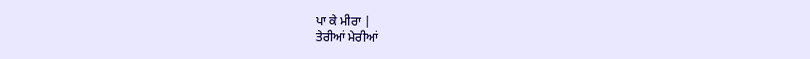ਪਾ ਕੇ ਮੀਰਾ |
ਤੇਰੀਆਂ ਮੇਰੀਆਂ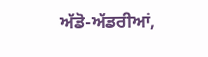ਅੱਡੋ-ਅੱਡਰੀਆਂ,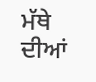ਮੱਥੇ ਦੀਆਂ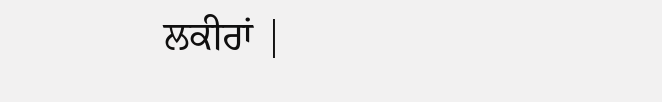ਲਕੀਰਾਂ |